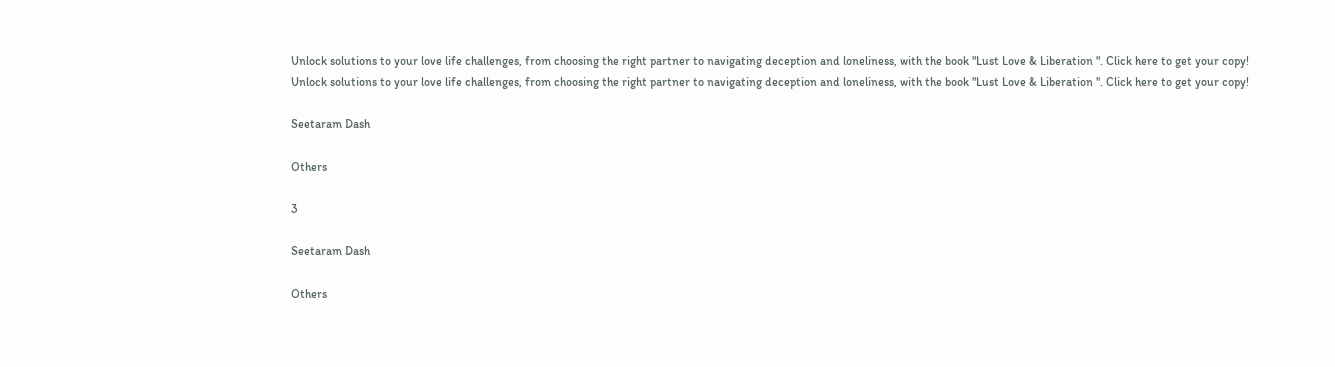Unlock solutions to your love life challenges, from choosing the right partner to navigating deception and loneliness, with the book "Lust Love & Liberation ". Click here to get your copy!
Unlock solutions to your love life challenges, from choosing the right partner to navigating deception and loneliness, with the book "Lust Love & Liberation ". Click here to get your copy!

Seetaram Dash

Others

3

Seetaram Dash

Others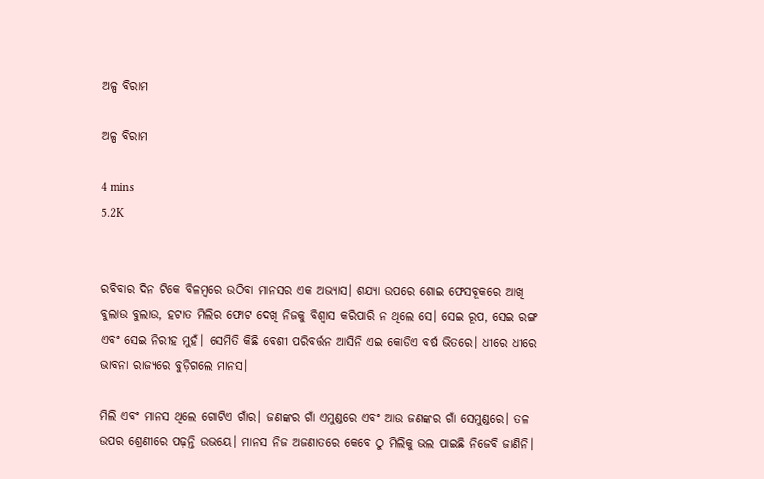ଅଳ୍ପ ବିରାମ

ଅଳ୍ପ ବିରାମ

4 mins
5.2K


ରବିବାର ଦିନ ଟିକେ ବିଳମ୍ବରେ ଉଠିବା ମାନସର ଏକ ଅଭ୍ୟାସ। ଶଯ୍ୟା ଉପରେ ଶୋଇ ଫେସବୂକରେ ଆଖି ବୁଲାଉ ବୁଲାଉ, ହଟାତ ମିଲିର ଫୋଟ ଦେଖି ନିଜକୁ ବିଶ୍ୱାସ କରିପାରି ନ ଥିଲେ ସେ। ସେଇ ରୂପ, ସେଇ ରଙ୍ଗ ଏବଂ ସେଇ ନିରୀହ ମୁହଁ। ସେମିତି କିଛି ବେଶୀ ପରିବର୍ତ୍ତନ ଆସିନି ଏଇ କୋଡିଏ ବର୍ଷ ଭିତରେ। ଧୀରେ ଧୀରେ ଭାବନା ରାଜ୍ୟରେ ବୁଡ଼ିଗଲେ ମାନସ।

ମିଲି ଏବଂ ମାନସ ଥିଲେ ଗୋଟିଏ ଗାଁର। ଜଣଙ୍କର ଗାଁ ଏମୁଣ୍ଡରେ ଏବଂ ଆଉ ଜଣଙ୍କର ଗାଁ ସେମୁଣ୍ଡରେ। ତଳ ଉପର ଶ୍ରେଣୀରେ ପଢ଼ନ୍ତି ଉଭୟେ। ମାନସ ନିଜ ଅଜଣାତରେ କେବେ ଠୁ ମିଲିକୁ ଭଲ ପାଇଛି ନିଜେବି ଜାଣିନି।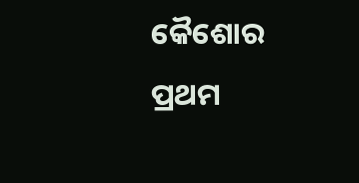କୈଶୋର ପ୍ରଥମ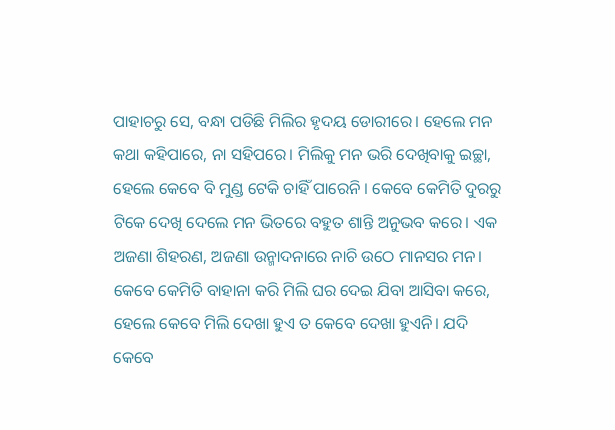ପାହାଚରୁ ସେ, ବନ୍ଧା ପଡିଛି ମିଲିର ହୃଦୟ ଡୋରୀରେ। ହେଲେ ମନ କଥା କହିପାରେ, ନା ସହିପରେ। ମିଲିକୁ ମନ ଭରି ଦେଖିବାକୁ ଇଚ୍ଛା, ହେଲେ କେବେ ବି ମୁଣ୍ଡ ଟେକି ଚାହିଁ ପାରେନି । କେବେ କେମିତି ଦୁରରୁ ଟିକେ ଦେଖି ଦେଲେ ମନ ଭିତରେ ବହୁତ ଶାନ୍ତି ଅନୁଭବ କରେ। ଏକ ଅଜଣା ଶିହରଣ, ଅଜଣା ଉନ୍ମାଦନାରେ ନାଚି ଉଠେ ମାନସର ମନ। କେବେ କେମିତି ବାହାନା କରି ମିଲି ଘର ଦେଇ ଯିବା ଆସିବା କରେ, ହେଲେ କେବେ ମିଲି ଦେଖା ହୁଏ ତ କେବେ ଦେଖା ହୁଏନି। ଯଦି କେବେ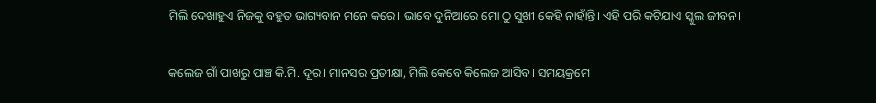ମିଲି ଦେଖାହୁଏ ନିଜକୁ ବହୁତ ଭାଗ୍ୟବାନ ମନେ କରେ। ଭାବେ ଦୁନିଆରେ ମୋ ଠୁ ସୁଖୀ କେହି ନାହାଁନ୍ତି। ଏହି ପରି କଟିଯାଏ ସ୍କୁଲ ଜୀବନ।

କଲେଜ ଗାଁ ପାଖରୁ ପାଞ୍ଚ କି.ମି. ଦୂର। ମାନସର ପ୍ରତୀକ୍ଷା, ମିଲି କେବେ କିଲେଜ ଆସିବ। ସମୟକ୍ରମେ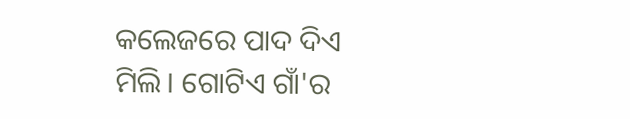କଲେଜରେ ପାଦ ଦିଏ ମିଲି। ଗୋଟିଏ ଗାଁ'ର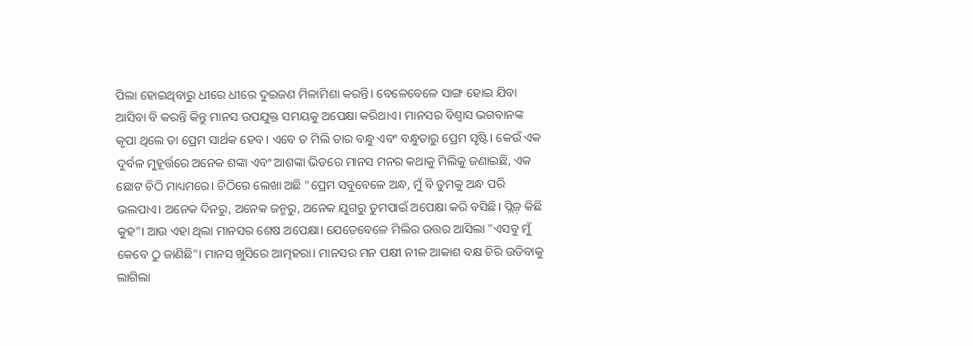ପିଲା ହୋଇଥିବାରୁ ଧୀରେ ଧୀରେ ଦୁଇଜଣ ମିଳାମିଶା କରନ୍ତି। ବେଳେବେଳେ ସାଙ୍ଗ ହୋଇ ଯିବା ଆସିବା ବି କରନ୍ତି କିନ୍ତୁ ମାନସ ଉପଯୁକ୍ତ ସମୟକୁ ଅପେକ୍ଷା କରିଥାଏ। ମାନସର ବିଶ୍ୱାସ ଭଗବାନଙ୍କ କୃପା ଥିଲେ ତା ପ୍ରେମ ସାର୍ଥକ ହେବ। ଏବେ ତ ମିଲି ତାର ବନ୍ଧୁ ଏବଂ ବନ୍ଧୁତାରୁ ପ୍ରେମ ସୃଷ୍ଟି। କେଉଁ ଏକ ଦୁର୍ବଳ ମୁହୂର୍ତ୍ତରେ ଅନେକ ଶଙ୍କା ଏବଂ ଆଶଙ୍କା ଭିତରେ ମାନସ ମନର କଥାକୁ ମିଲିକୁ ଜଣାଇଛି, ଏକ ଛୋଟ ଚିଠି ମାଧ୍ୟମରେ। ଚିଠିରେ ଲେଖା ଅଛି "ପ୍ରେମ ସବୁବେଳେ ଅନ୍ଧ, ମୁଁ ବି ତୁମକୁ ଅନ୍ଧ ପରି ଭଲପାଏ। ଅନେକ ଦିନରୁ, ଅନେକ ଜନ୍ମରୁ, ଅନେକ ଯୁଗରୁ ତୁମପାଇଁ ଅପେକ୍ଷା କରି ବସିଛି। ପ୍ଲିଜ଼ କିଛି କୁହ"। ଆଉ ଏହା ଥିଲା ମାନସର ଶେଷ ଅପେକ୍ଷା। ଯେତେବେଳେ ମିଲିର ଉତ୍ତର ଆସିଲା "ଏସବୁ ମୁଁ କେବେ ଠୁ ଜାଣିଛି"। ମାନସ ଖୁସିରେ ଆତ୍ମହରା। ମାନସର ମନ ପକ୍ଷୀ ନୀଳ ଆକାଶ ବକ୍ଷ ଚିରି ଉଡିବାକୁ ଲାଗିଲା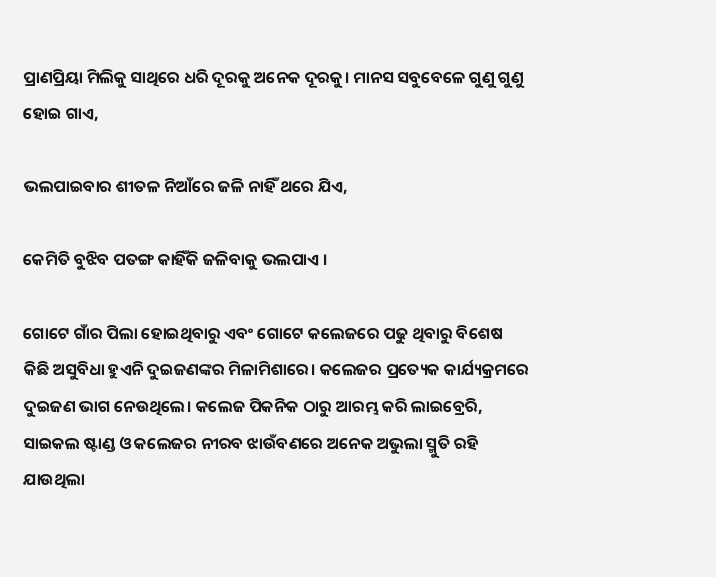ପ୍ରାଣପ୍ରିୟା ମିଲିକୁ ସାଥିରେ ଧରି ଦୂରକୁ ଅନେକ ଦୂରକୁ। ମାନସ ସବୁବେଳେ ଗୁଣୁ ଗୁଣୁ ହୋଇ ଗାଏ,

ଭଲପାଇବାର ଶୀତଳ ନିଆଁରେ ଜଳି ନାହିଁ ଥରେ ଯିଏ,

କେମିତି ବୁଝିବ ପତଙ୍ଗ କାହିଁକି ଜଳିବାକୁ ଭଲପାଏ ।

ଗୋଟେ ଗାଁର ପିଲା ହୋଇଥିବାରୁ ଏବଂ ଗୋଟେ କଲେଜରେ ପଢୁ ଥିବାରୁ ବିଶେଷ କିଛି ଅସୁବିଧା ହୁଏନି ଦୁଇଜଣଙ୍କର ମିଳାମିଶାରେ। କଲେଜର ପ୍ରତ୍ୟେକ କାର୍ଯ୍ୟକ୍ରମରେ ଦୁଇଜଣ ଭାଗ ନେଉଥିଲେ। କଲେଜ ପିକନିକ ଠାରୁ ଆରମ୍ଭ କରି ଲାଇବ୍ରେରି, ସାଇକଲ ଷ୍ଟାଣ୍ଡ ଓ କଲେଜର ନୀରବ ଝାଉଁବଣରେ ଅନେକ ଅଭୁଲା ସ୍ମୁତି ରହି ଯାଉଥିଲା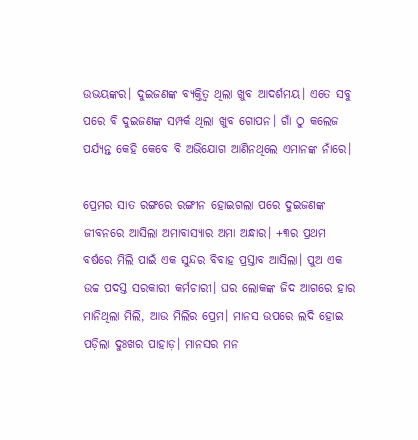ଉଭୟଙ୍କର। ଦୁଇଜଣଙ୍କ ବ୍ୟକ୍ତିତ୍ୱ ଥିଲା ଖୁବ ଆଦର୍ଶମୟ। ଏତେ ସବୁ ପରେ ବି ଦୁଇଜଣଙ୍କ ସମ୍ପର୍କ ଥିଲା ଖୁବ ଗୋପନ। ଗାଁ ଠୁ କଲେଜ ପର୍ଯ୍ୟନ୍ତ କେହି କେବେ ବି ଅଭିଯୋଗ ଆଣିନଥିଲେ ଏମାନଙ୍କ ନାଁରେ।

ପ୍ରେମର ସାତ ରଙ୍ଗରେ ରଙ୍ଗୀନ ହୋଇଗଲା ପରେ ଦୁଇଜଣଙ୍କ ଜୀବନରେ ଆସିଲା ଅମାବାସ୍ୟାର ଅମା ଅନ୍ଧାର। +୩ର ପ୍ରଥମ ବର୍ଷରେ ମିଲି ପାଇଁ ଏକ ସୁନ୍ଦର ବିବାହ ପ୍ରସ୍ତାବ ଆସିଲା। ପୁଅ ଏକ ଉଚ୍ଚ ପଦସ୍ତ ସରକାରୀ କର୍ମଚାରୀ। ଘର ଲୋକଙ୍କ ଜିଦ ଆଗରେ ହାର ମାନିଥିଲା ମିଲି, ଆଉ ମିଲିର ପ୍ରେମ। ମାନସ ଉପରେ ଲଦି ହୋଇ ପଡ଼ିଲା ଦୁଃଖର ପାହାଡ଼। ମାନସର ମନ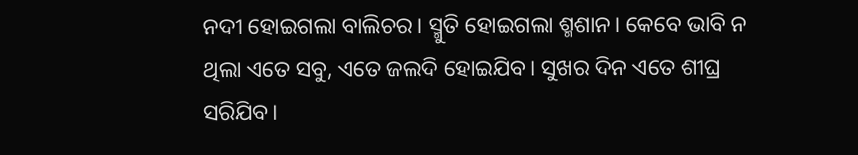ନଦୀ ହୋଇଗଲା ବାଲିଚର। ସ୍ମୁତି ହୋଇଗଲା ଶ୍ମଶାନ। କେବେ ଭାବି ନ ଥିଲା ଏତେ ସବୁ, ଏତେ ଜଲଦି ହୋଇଯିବ। ସୁଖର ଦିନ ଏତେ ଶୀଘ୍ର ସରିଯିବ।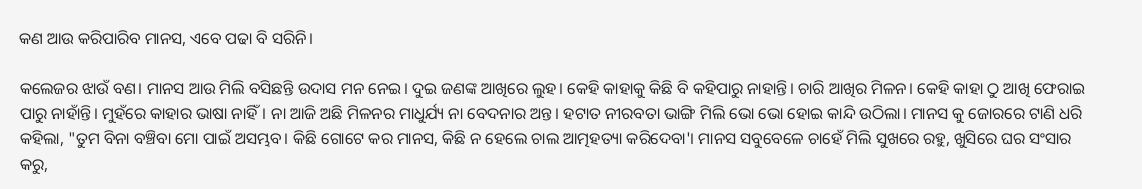କଣ ଆଉ କରିପାରିବ ମାନସ, ଏବେ ପଢା ବି ସରିନି।

କଲେଜର ଝାଉଁ ବଣ। ମାନସ ଆଉ ମିଲି ବସିଛନ୍ତି ଉଦାସ ମନ ନେଇ। ଦୁଇ ଜଣଙ୍କ ଆଖିରେ ଲୁହ। କେହି କାହାକୁ କିଛି ବି କହିପାରୁ ନାହାନ୍ତି। ଚାରି ଆଖିର ମିଳନ। କେହି କାହା ଠୁ ଆଖି ଫେରାଇ ପାରୁ ନାହାଁନ୍ତି। ମୁହଁରେ କାହାର ଭାଷା ନାହିଁ। ନା ଆଜି ଅଛି ମିଳନର ମାଧୁର୍ଯ୍ୟ ନା ବେଦନାର ଅନ୍ତ। ହଟାତ ନୀରବତା ଭାଙ୍ଗି ମିଲି ଭୋ ଭୋ ହୋଇ କାନ୍ଦି ଉଠିଲା। ମାନସ କୁ ଜୋରରେ ଟାଣି ଧରି କହିଲା, "ତୁମ ବିନା ବଞ୍ଚିବା ମୋ ପାଇଁ ଅସମ୍ଭବ। କିଛି ଗୋଟେ କର ମାନସ, କିଛି ନ ହେଲେ ଚାଲ ଆତ୍ମହତ୍ୟା କରିଦେବା'। ମାନସ ସବୁବେଳେ ଚାହେଁ ମିଲି ସୁଖରେ ରହୁ, ଖୁସିରେ ଘର ସଂସାର କରୁ,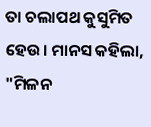ତା ଚଲାପଥ କୁସୁମିତ ହେଉ। ମାନସ କହିଲା, "ମିଳନ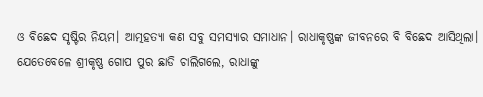ଓ ବିଛେଦ ସୃଷ୍ଟିର ନିୟମ। ଆତ୍ମହତ୍ୟା କଣ ସବୁ ସମସ୍ୟାର ସମାଧାନ। ରାଧାକୃଷ୍ଣଙ୍କ ଜୀବନରେ ବି ବିଛେଦ ଆସିଥିଲା। ଯେତେବେଳେ ଶ୍ରୀକୃଷ୍ଣ ଗୋପ ପୁର ଛାଡି ଚାଲିଗଲେ, ରାଧାଙ୍କୁ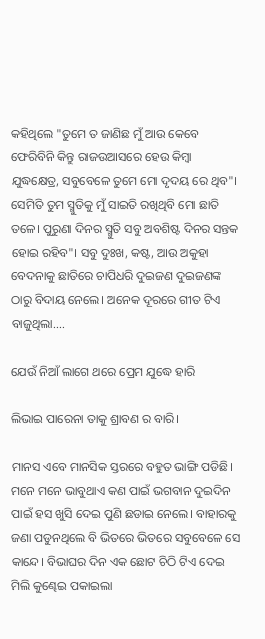କହିଥିଲେ "ତୁମେ ତ ଜାଣିଛ ମୁଁ ଆଉ କେବେ ଫେରିବିନି କିନ୍ତୁ ରାଜଉଆସରେ ହେଉ କିମ୍ୱା ଯୁଦ୍ଧକ୍ଷେତ୍ର, ସବୁବେଳେ ତୁମେ ମୋ ଦୃଦୟ ରେ ଥିବ"। ସେମିତି ତୁମ ସ୍ମୁତିକୁ ମୁଁ ସାଇତି ରଖିଥିବି ମୋ ଛାତି ତଳେ। ପୁରୁଣା ଦିନର ସ୍ମୁତି ସବୁ ଅବଶିଷ୍ଟ ଦିନର ସନ୍ତକ ହୋଇ ରହିବ"। ସବୁ ଦୁଃଖ, କଷ୍ଟ, ଆଉ ଅକୁହା ବେଦନାକୁ ଛାତିରେ ଚାପିଧରି ଦୁଇଜଣ ଦୁଇଜଣଙ୍କ ଠାରୁ ବିଦାୟ ନେଲେ। ଅନେକ ଦୂରରେ ଗୀତ ଟିଏ ବାଜୁଥିଲା....

ଯେଉଁ ନିଆଁ ଲାଗେ ଥରେ ପ୍ରେମ ଯୁଦ୍ଧେ ହାରି

ଲିଭାଇ ପାରେନା ତାକୁ ଶ୍ରାବଣ ର ବାରି।

ମାନସ ଏବେ ମାନସିକ ସ୍ତରରେ ବହୁତ ଭାଙ୍ଗି ପଡିଛି। ମନେ ମନେ ଭାବୁଥାଏ କଣ ପାଇଁ ଭଗବାନ ଦୁଇଦିନ ପାଇଁ ହସ ଖୁସି ଦେଇ ପୁଣି ଛଡାଇ ନେଲେ। ବାହାରକୁ ଜଣା ପଡୁନଥିଲେ ବି ଭିତରେ ଭିତରେ ସବୁବେଳେ ସେ କାନ୍ଦେ। ବିଭାଘର ଦିନ ଏକ ଛୋଟ ଚିଠି ଟିଏ ଦେଇ ମିଲି କୁଣ୍ଢେଇ ପକାଇଲା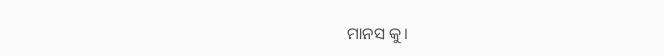ମାନସ କୁ।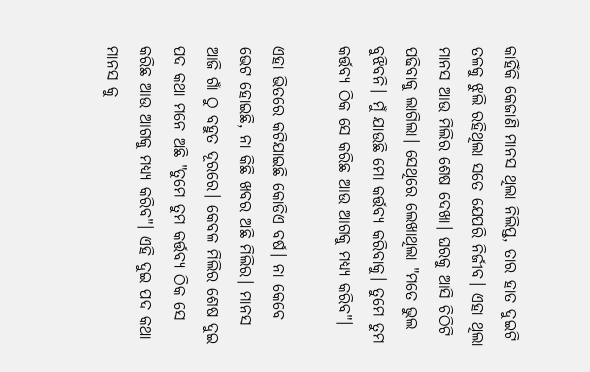କାହିଁକି କେଜାଣି ମାନସ ଥିଲା ନିଲିପ୍ତ, ତାର ହାତ ଦୁଇଟି ତଳକୁ ଝୁଲି ରହିଥିଲା ସତେ ଯେପରି ନିର୍ଜୀବ। ଏହା ଥିଲା ମାନସ ଆଉ ମିଲିର ଶେଷ ଦେଖା। ଘରକୁ ଆସି ଚିଠିଟି ପଢିବାକୁ ଲାଗିଲା। ସେଥିରେ ଲେଖାଥିଲା "ମତେ ଭୁଲ ବୁଝିବନି। ମୁଁ ଯାଉଛି ମୋ କର୍ତ୍ତବ୍ୟ କରିବାକୁ। ତୁମେ ତୁମ କର୍ତ୍ତବ୍ୟ ଠିକ ସେ କରିଛ ଆଉ ଆଗକୁ ମଧ୍ୟ୍ୟ କରିବ"।

ଏହା ଭିତରେ କଟିଯାଇଛି କୋଡିଏ ବର୍ଷ। ନା କେବେ ଭେଟ ହୋଇଛି, ନା କିଛି ଖବର ଅଛି ମିଲିର। ମାନସ ଆଜି ଗାଁ ଠୁ ବହୁତ ଦୂରରେ। କେବଳ ମିଲିର ଶେଷ ଦୁଇ ପଦ କଥା ମନେ ଅଛି "ତୁମେ ତୁମ କର୍ତ୍ତବ୍ୟ ଠିକ ସେ କରିଛ ଆଉ ଆଗକୁ ମଧ୍ୟ୍ୟ କରିବ"। ଏହି ଦୁଇ ପଦ କଥା ମାନସ କୁ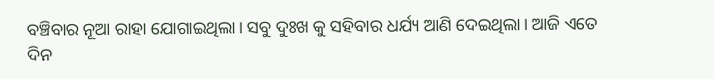ବଞ୍ଚିବାର ନୂଆ ରାହା ଯୋଗାଇଥିଲା। ସବୁ ଦୁଃଖ କୁ ସହିବାର ଧର୍ଯ୍ୟ ଆଣି ଦେଇଥିଲା। ଆଜି ଏତେ ଦିନ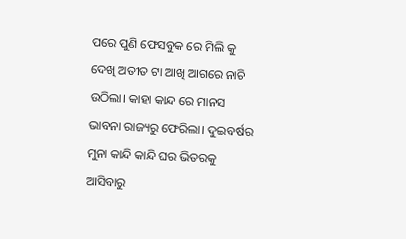ପରେ ପୁଣି ଫେସବୁକ ରେ ମିଲି କୁ ଦେଖି ଅତୀତ ଟା ଆଖି ଆଗରେ ନାଚି ଉଠିଲା। କାହା କାନ୍ଦ ରେ ମାନସ ଭାବନା ରାଜ୍ୟରୁ ଫେରିଲା। ଦୁଇବର୍ଷର ମୁନା କାନ୍ଦି କାନ୍ଦି ଘର ଭିତରକୁ ଆସିବାରୁ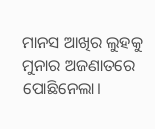ମାନସ ଆଖିର ଲୁହକୁ ମୁନାର ଅଜଣାତରେ ପୋଛିନେଲା।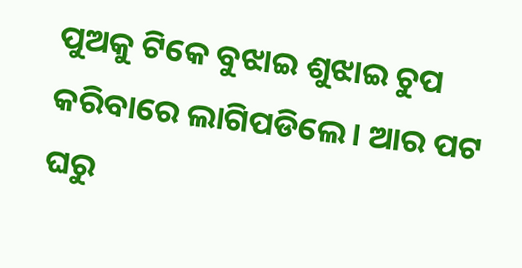ପୁଅକୁ ଟିକେ ବୁଝାଇ ଶୁଝାଇ ଚୁପ କରିବାରେ ଲାଗିପଡିଲେ। ଆର ପଟ ଘରୁ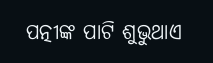ପତ୍ନୀଙ୍କ ପାଟି ଶୁଭୁଥାଏ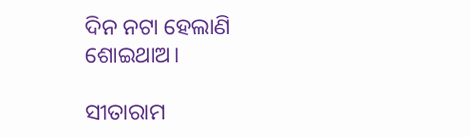ଦିନ ନଟା ହେଲାଣି ଶୋଇଥାଅ।

ସୀତାରାମ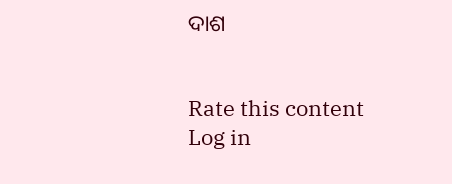ଦାଶ


Rate this content
Log in